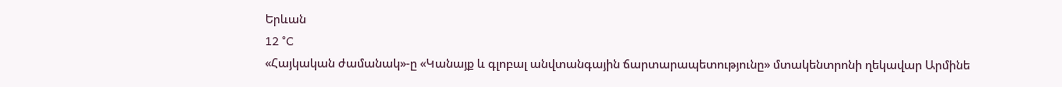Երևան
12 °C
«Հայկական ժամանակ»-ը «Կանայք և գլոբալ անվտանգային ճարտարապետությունը» մտակենտրոնի ղեկավար Արմինե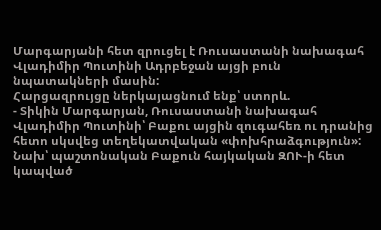Մարգարյանի հետ զրուցել է Ռուսաստանի նախագահ Վլադիմիր Պուտինի Ադրբեջան այցի բուն նպատակների մասին:
Հարցազրույցը ներկայացնում ենք՝ ստորև.
- Տիկին Մարգարյան, Ռուսաստանի նախագահ Վլադիմիր Պուտինի՝ Բաքու այցին զուգահեռ ու դրանից հետո սկսվեց տեղեկատվական «փոխհրաձգություն»: Նախ՝ պաշտոնական Բաքուն հայկական ԶՈՒ-ի հետ կապված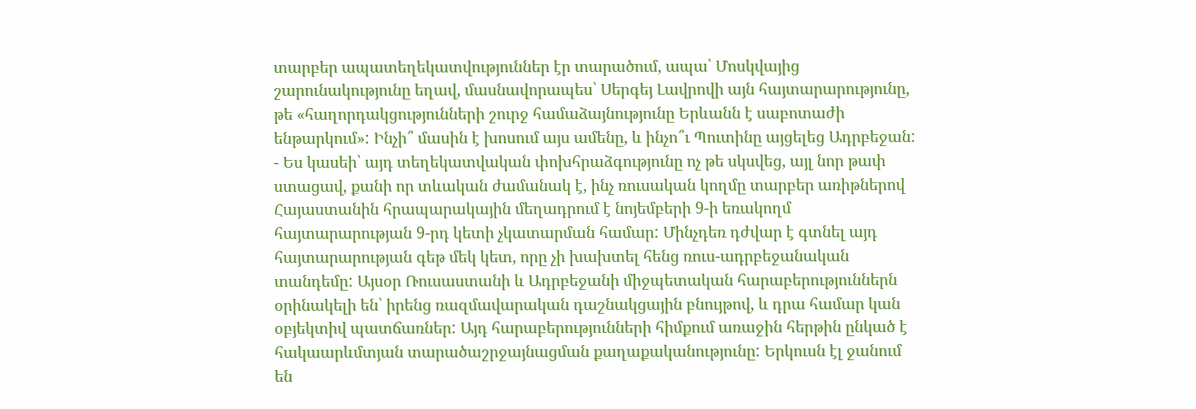տարբեր ապատեղեկատվություններ էր տարածում, ապա՝ Մոսկվայից շարունակությունը եղավ, մասնավորապես՝ Սերգեյ Լավրովի այն հայտարարությունը, թե «հաղորդակցությունների շուրջ համաձայնությունը Երևանն է սաբոտաժի ենթարկում»: Ինչի՞ մասին է խոսում այս ամենը, և ինչո՞ւ Պուտինը այցելեց Ադրբեջան:
- Ես կասեի՝ այդ տեղեկատվական փոխհրաձգությունը ոչ թե սկսվեց, այլ նոր թափ ստացավ, քանի որ տևական ժամանակ է, ինչ ռուսական կողմը տարբեր առիթներով Հայաստանին հրապարակային մեղադրում է նոյեմբերի 9-ի եռակողմ հայտարարության 9-րդ կետի չկատարման համար: Մինչդեռ դժվար է գտնել այդ հայտարարության գեթ մեկ կետ, որը չի խախտել հենց ռուս-ադրբեջանական տանդեմը: Այսօր Ռուսաստանի և Ադրբեջանի միջպետական հարաբերություններն օրինակելի են՝ իրենց ռազմավարական դաշնակցային բնույթով, և դրա համար կան օբյեկտիվ պատճառներ: Այդ հարաբերությունների հիմքում առաջին հերթին ընկած է հակաարևմտյան տարածաշրջայնացման քաղաքականությունը: Երկուսն էլ ջանում են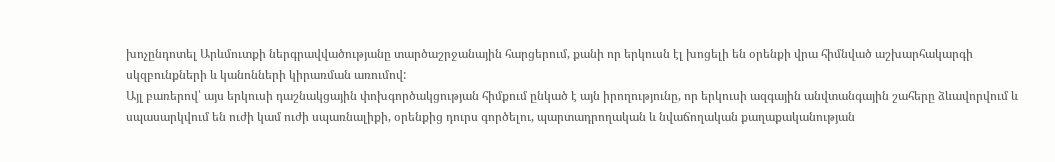խոչընդոտել Արևմուտքի ներգրավվածությանը տարծաշրջանային հարցերում, քանի որ երկուսն էլ խոցելի են օրենքի վրա հիմնված աշխարհակարգի սկզբունքների և կանոնների կիրառման առումով:
Այլ բառերով՝ այս երկուսի դաշնակցային փոխգործակցության հիմքում ընկած է այն իրողությունը, որ երկուսի ազգային անվտանգային շահերը ձևավորվում և սպասարկվում են ուժի կամ ուժի սպառնալիքի, օրենքից դուրս գործելու, պարտադրողական և նվաճողական քաղաքականության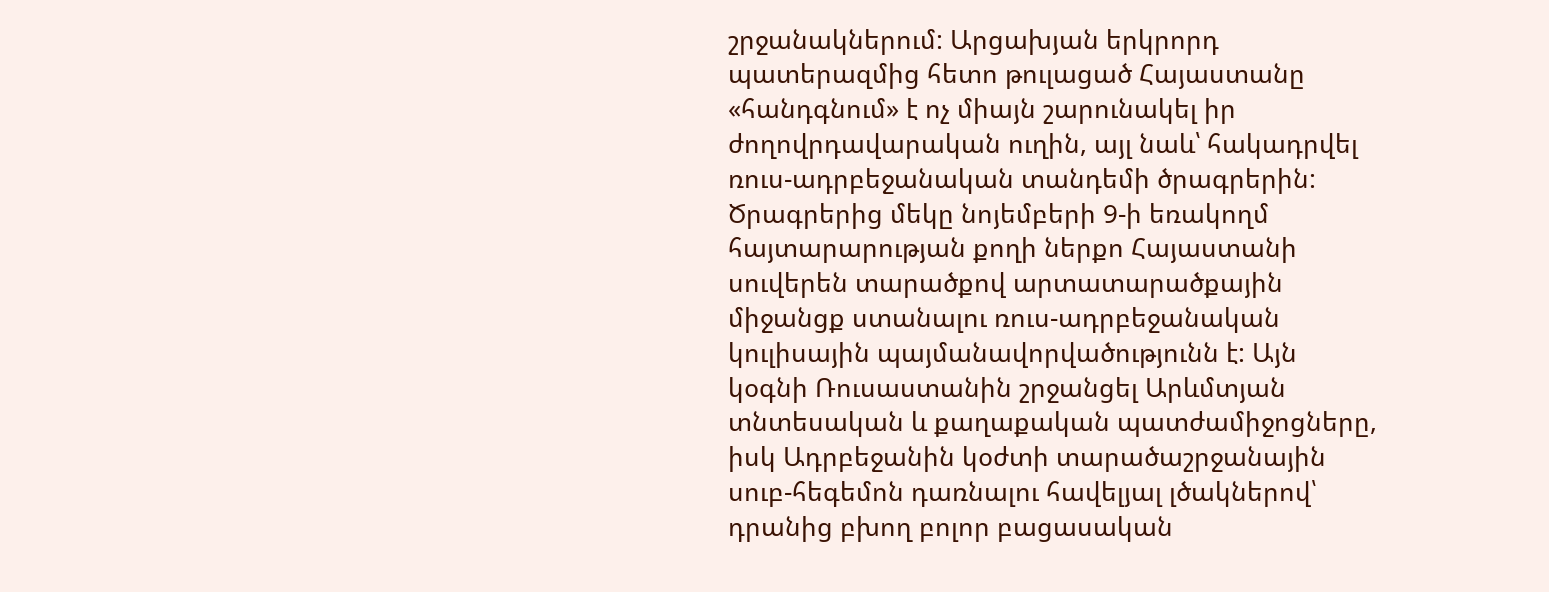շրջանակներում: Արցախյան երկրորդ պատերազմից հետո թուլացած Հայաստանը «հանդգնում» է ոչ միայն շարունակել իր ժողովրդավարական ուղին, այլ նաև՝ հակադրվել ռուս-ադրբեջանական տանդեմի ծրագրերին: Ծրագրերից մեկը նոյեմբերի 9-ի եռակողմ հայտարարության քողի ներքո Հայաստանի սուվերեն տարածքով արտատարածքային միջանցք ստանալու ռուս-ադրբեջանական կուլիսային պայմանավորվածությունն է: Այն կօգնի Ռուսաստանին շրջանցել Արևմտյան տնտեսական և քաղաքական պատժամիջոցները, իսկ Ադրբեջանին կօժտի տարածաշրջանային սուբ-հեգեմոն դառնալու հավելյալ լծակներով՝ դրանից բխող բոլոր բացասական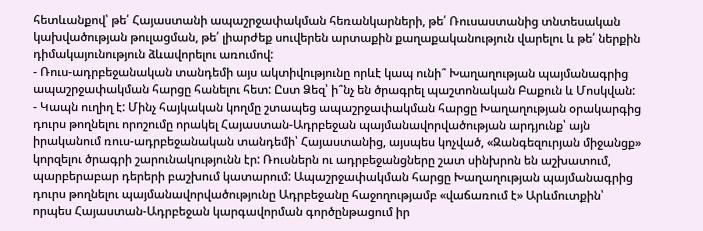հետևանքով՝ թե՛ Հայաստանի ապաշրջափակման հեռանկարների, թե՛ Ռուսաստանից տնտեսական կախվածության թուլացման, թե՛ լիարժեք սուվերեն արտաքին քաղաքականություն վարելու և թե՛ ներքին դիմակայունություն ձևավորելու առումով:
- Ռուս-ադրբեջանական տանդեմի այս ակտիվությունը որևէ կապ ունի՞ Խաղաղության պայմանագրից ապաշրջափակման հարցը հանելու հետ: Ըստ Ձեզ՝ ի՞նչ են ծրագրել պաշտոնական Բաքուն և Մոսկվան:
- Կապն ուղիղ է: Մինչ հայկական կողմը շտապեց ապաշրջափակման հարցը Խաղաղության օրակարգից դուրս թողնելու որոշումը որակել Հայաստան-Ադրբեջան պայմանավորվածության արդյունք՝ այն իրականում ռուս-ադրբեջանական տանդեմի՝ Հայաստանից, այսպես կոչված, «Զանգեզուրյան միջանցք» կորզելու ծրագրի շարունակությունն էր: Ռուսներն ու ադրբեջանցները շատ սինխրոն են աշխատում, պարբերաբար դերերի բաշխում կատարում: Ապաշրջափակման հարցը Խաղաղության պայմանագրից դուրս թողնելու պայմանավորվածությունը Ադրբեջանը հաջողությամբ «վաճառում է» Արևմուտքին՝ որպես Հայաստան-Ադրբեջան կարգավորման գործընթացում իր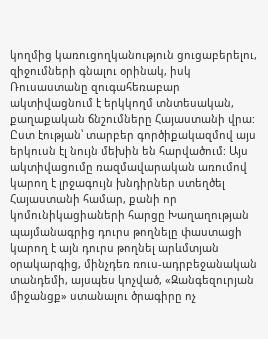կողմից կառուցողկանություն ցուցաբերելու, զիջումների գնալու օրինակ, իսկ Ռուսաստանը զուգահեռաբար ակտիվացնում է երկկողմ տնտեսական, քաղաքական ճնշումները Հայաստանի վրա:
Ըստ էության՝ տարբեր գործիքակազմով այս երկուսն էլ նույն մեխին են հարվածում: Այս ակտիվացումը ռազմավարական առումով կարող է լրջագույն խնդիրներ ստեղծել Հայաստանի համար, քանի որ կոմունիկացիաների հարցը Խաղաղության պայմանագրից դուրս թողնելը փաստացի կարող է այն դուրս թողնել արևմտյան օրակարգից, մինչդեռ ռուս-ադրբեջանական տանդեմի, այսպես կոչված, «Զանգեզուրյան միջանցք» ստանալու ծրագիրը ոչ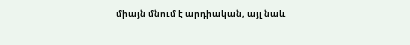միայն մնում է արդիական, այլ նաև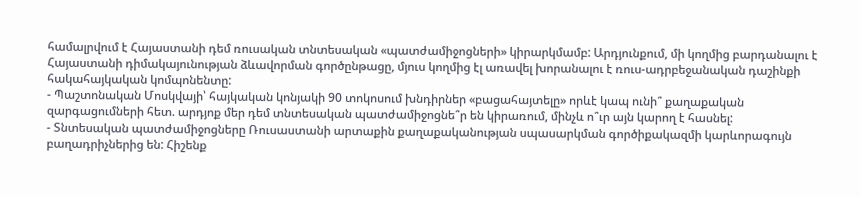համալրվում է Հայաստանի դեմ ռուսական տնտեսական «պատժամիջոցների» կիրարկմամբ: Արդյունքում, մի կողմից բարդանալու է Հայաստանի դիմակայունության ձևավորման գործընթացը, մյուս կողմից էլ առավել խորանալու է ռուս-ադրբեջանական դաշինքի հակահայկական կոմպոնենտը:
- Պաշտոնական Մոսկվայի՝ հայկական կոնյակի 90 տոկոսում խնդիրներ «բացահայտելը» որևէ կապ ունի՞ քաղաքական զարգացումների հետ. արդյոք մեր դեմ տնտեսական պատժամիջոցնե՞ր են կիրառում, մինչև ո՞ւր այն կարող է հասնել:
- Տնտեսական պատժամիջոցները Ռուսաստանի արտաքին քաղաքականության սպասարկման գործիքակազմի կարևորագույն բաղադրիչներից են: Հիշենք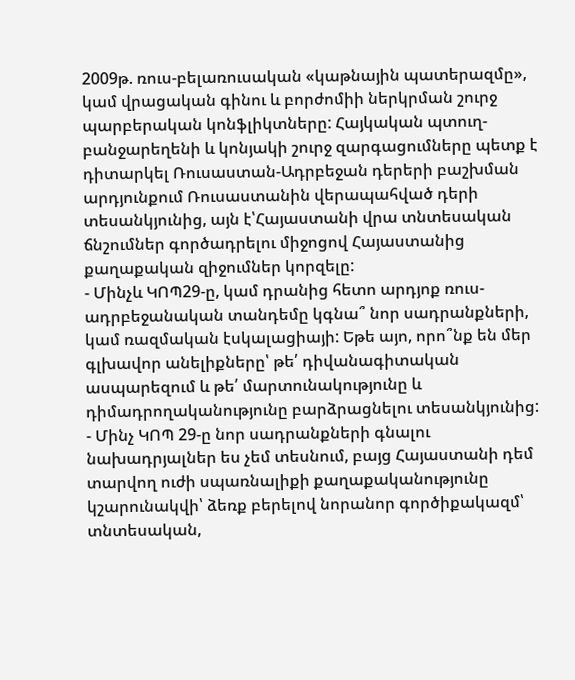2009թ. ռուս-բելառուսական «կաթնային պատերազմը», կամ վրացական գինու և բորժոմիի ներկրման շուրջ պարբերական կոնֆլիկտները: Հայկական պտուղ-բանջարեղենի և կոնյակի շուրջ զարգացումները պետք է դիտարկել Ռուսաստան-Ադրբեջան դերերի բաշխման արդյունքում Ռուսաստանին վերապահված դերի տեսանկյունից, այն է՝Հայաստանի վրա տնտեսական ճնշումներ գործադրելու միջոցով Հայաստանից քաղաքական զիջումներ կորզելը:
- Մինչև ԿՈՊ29-ը, կամ դրանից հետո արդյոք ռուս-ադրբեջանական տանդեմը կգնա՞ նոր սադրանքների, կամ ռազմական էսկալացիայի: Եթե այո, որո՞նք են մեր գլխավոր անելիքները՝ թե՛ դիվանագիտական ասպարեզում և թե՛ մարտունակությունը և դիմադրողականությունը բարձրացնելու տեսանկյունից:
- Մինչ ԿՈՊ 29-ը նոր սադրանքների գնալու նախադրյալներ ես չեմ տեսնում, բայց Հայաստանի դեմ տարվող ուժի սպառնալիքի քաղաքականությունը կշարունակվի՝ ձեռք բերելով նորանոր գործիքակազմ՝ տնտեսական,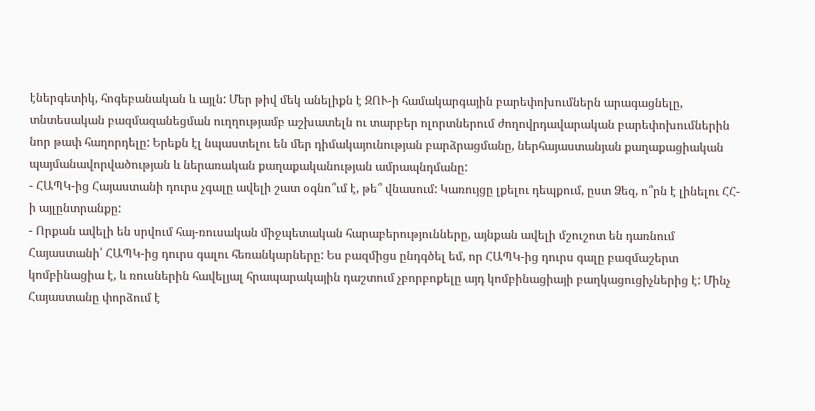էներգետիկ, հոգեբանական և այլն: Մեր թիվ մեկ անելիքն է ԶՈՒ-ի համակարգային բարեփոխումներն արագացնելը, տնտեսական բազմազանեցման ուղղությամբ աշխատելն ու տարբեր ոլորտներում ժողովրդավարական բարեփոխումներին նոր թափ հաղորդելը: Երեքն էլ նպաստելու են մեր դիմակայունության բարձրացմանը, ներհայաստանյան քաղաքացիական պայմանավորվածության և ներառական քաղաքականության ամրապնդմանը:
- ՀԱՊԿ-ից Հայաստանի դուրս չգալը ավելի շատ օգնո՞ւմ է, թե՞ վնասում: Կառույցը լքելու դեպքում, ըստ Ձեզ, ո՞րն է լինելու ՀՀ-ի այլընտրանքը:
- Որքան ավելի են սրվում հայ-ռուսական միջպետական հարաբերությունները, այնքան ավելի մշուշոտ են դառնում Հայաստանի՝ ՀԱՊԿ-ից դուրս գալու հեռանկարները: Ես բազմիցս ընդգծել եմ, որ ՀԱՊԿ-ից դուրս գալը բազմաշերտ կոմբինացիա է, և ռուսներին հավելյալ հրապարակային դաշտում չբորբոքելը այդ կոմբինացիայի բաղկացուցիչներից է: Մինչ Հայաստանը փորձում է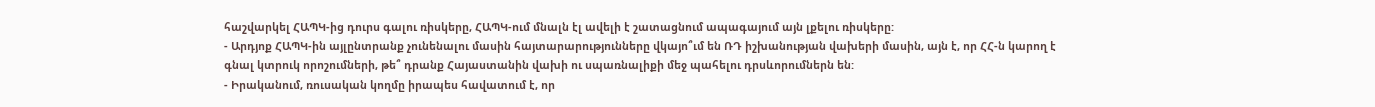հաշվարկել ՀԱՊԿ-ից դուրս գալու ռիսկերը, ՀԱՊԿ-ում մնալն էլ ավելի է շատացնում ապագայում այն լքելու ռիսկերը:
- Արդյոք ՀԱՊԿ-ին այլընտրանք չունենալու մասին հայտարարությունները վկայո՞ւմ են ՌԴ իշխանության վախերի մասին, այն է, որ ՀՀ-ն կարող է գնալ կտրուկ որոշումների, թե՞ դրանք Հայաստանին վախի ու սպառնալիքի մեջ պահելու դրսևորումներն են:
- Իրականում, ռուսական կողմը իրապես հավատում է, որ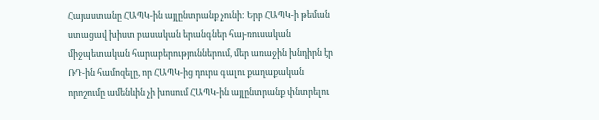Հայաստանը ՀԱՊԿ-ին այլընտրանք չունի: Երբ ՀԱՊԿ-ի թեման ստացավ խիստ բասական երանգներ հայ-ռուսական միջպետական հարաբերություններում, մեր առաջին խնդիրն էր ՌԴ-ին համոզելը, որ ՀԱՊԿ-ից դուրս գալու քաղաքական որոշումը ամենևին չի խոսում ՀԱՊԿ-ին այլընտրանք փնտրելու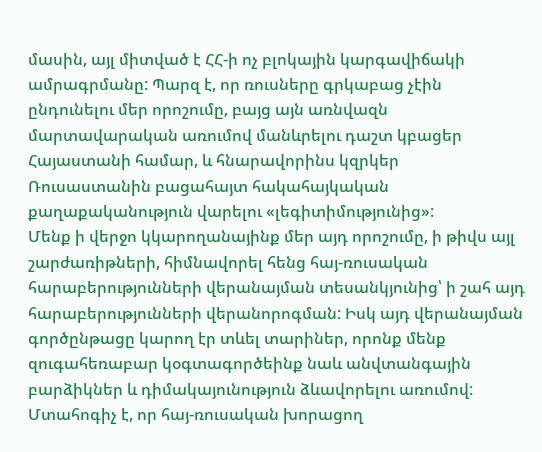մասին, այլ միտված է ՀՀ-ի ոչ բլոկային կարգավիճակի ամրագրմանը: Պարզ է, որ ռուսները գրկաբաց չէին ընդունելու մեր որոշումը, բայց այն առնվազն մարտավարական առումով մանևրելու դաշտ կբացեր Հայաստանի համար, և հնարավորինս կզրկեր Ռուսաստանին բացահայտ հակահայկական քաղաքականություն վարելու «լեգիտիմությունից»:
Մենք ի վերջո կկարողանայինք մեր այդ որոշումը, ի թիվս այլ շարժառիթների, հիմնավորել հենց հայ-ռուսական հարաբերությունների վերանայման տեսանկյունից՝ ի շահ այդ հարաբերությունների վերանորոգման: Իսկ այդ վերանայման գործընթացը կարող էր տևել տարիներ, որոնք մենք զուգահեռաբար կօգտագործեինք նաև անվտանգային բարձիկներ և դիմակայունություն ձևավորելու առումով: Մտահոգիչ է, որ հայ-ռուսական խորացող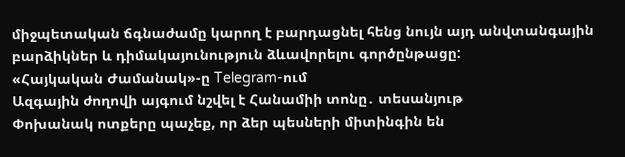միջպետական ճգնաժամը կարող է բարդացնել հենց նույն այդ անվտանգային բարձիկներ և դիմակայունություն ձևավորելու գործընթացը:
«Հայկական Ժամանակ»-ը Telegram-ում
Ազգային ժողովի այգում նշվել է Հանամիի տոնը․ տեսանյութ
Փոխանակ ոտքերը պաչեք, որ ձեր պեսների միտինգին են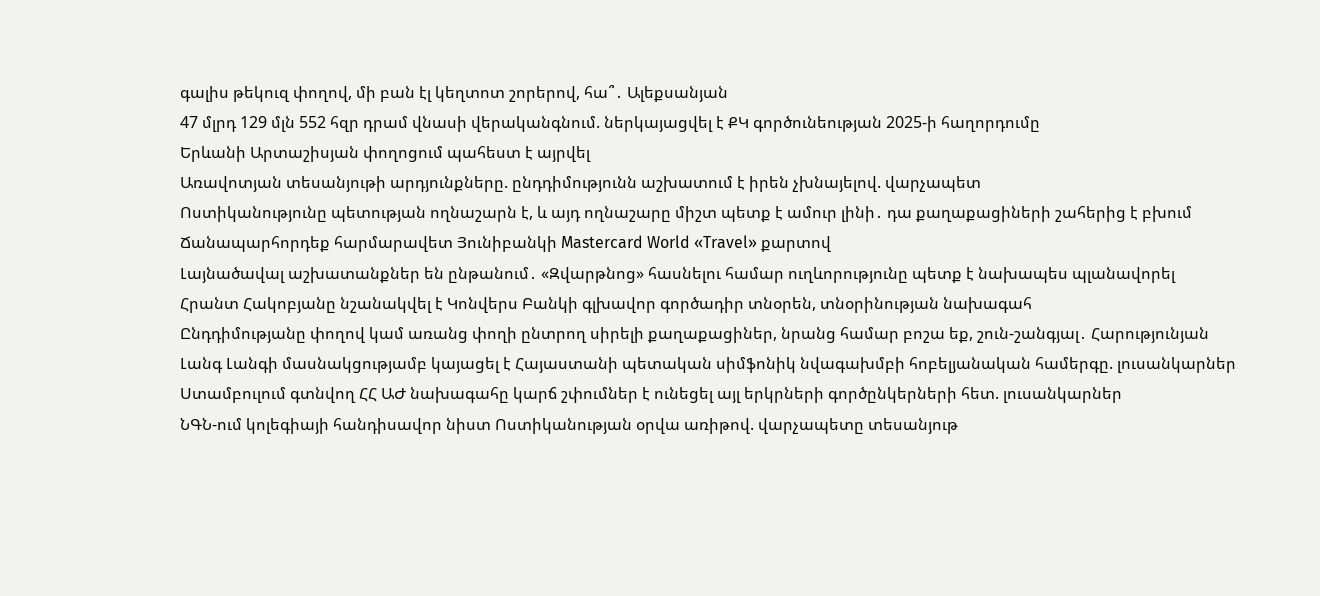գալիս թեկուզ փողով, մի բան էլ կեղտոտ շորերով, հա՞․ Ալեքսանյան
47 մլրդ 129 մլն 552 հզր դրամ վնասի վերականգնում. ներկայացվել է ՔԿ գործունեության 2025-ի հաղորդումը
Երևանի Արտաշիսյան փողոցում պահեստ է այրվել
Առավոտյան տեսանյութի արդյունքները. ընդդիմությունն աշխատում է իրեն չխնայելով. վարչապետ
Ոստիկանությունը պետության ողնաշարն է, և այդ ողնաշարը միշտ պետք է ամուր լինի․ դա քաղաքացիների շահերից է բխում
Ճանապարհորդեք հարմարավետ Յունիբանկի Mastercard World «Travel» քարտով
Լայնածավալ աշխատանքներ են ընթանում․ «Զվարթնոց» հասնելու համար ուղևորությունը պետք է նախապես պլանավորել
Հրանտ Հակոբյանը նշանակվել է Կոնվերս Բանկի գլխավոր գործադիր տնօրեն, տնօրինության նախագահ
Ընդդիմությանը փողով կամ առանց փողի ընտրող սիրելի քաղաքացիներ, նրանց համար բոշա եք, շուն-շանգյալ․ Հարությունյան
Լանգ Լանգի մասնակցությամբ կայացել է Հայաստանի պետական սիմֆոնիկ նվագախմբի հոբելյանական համերգը. լուսանկարներ
Ստամբուլում գտնվող ՀՀ ԱԺ նախագահը կարճ շփումներ է ունեցել այլ երկրների գործընկերների հետ. լուսանկարներ
ՆԳՆ-ում կոլեգիայի հանդիսավոր նիստ Ոստիկանության օրվա առիթով. վարչապետը տեսանյութ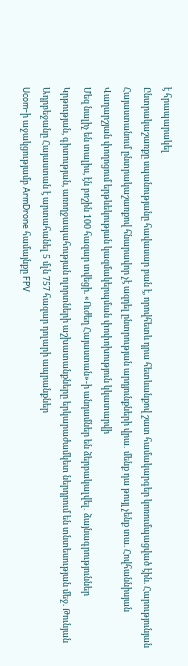է հրապարակել
Ընտրակաշառքը սպանությանը հավասար բան է, որովհետև դրա հետևանքով շատ համակարգեր կոռումպացված էին. Հարությունյան
Հայաստանում ընտրակաշառքով հնարավոր չէ ազդել ընտրության արդյունքների վրա․ մենք դա թույլ չենք տա. Հովհաննիսյան
Վաղարշյան փողոցում երթևեկության կազմակերպման փոփոխություն կկատարվի
Մեզ նալիչ են տալիս, էն բոշին 100 հազար տվեցի. «Ուժեղ Հայաստան»-ի անդամներ են ձերբակալվել․ ձայնագրություններ
Կրթության, գիտության, առողջապահության ոլորտների աշխատանքները երկարաժամկետ ներդրում են տնտեսության մեջ. Թունյան
Ադրբեջանը Հայաստան է արտահանել 5 մլն 757 հազար դոլարի ապրանքներ
Ucom-ի աջակցությամբ ArmDrone համայնքը FPV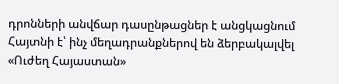դրոնների անվճար դասընթացներ է անցկացնում
Հայտնի է՝ ինչ մեղադրանքներով են ձերբակալվել «Ուժեղ Հայաստան»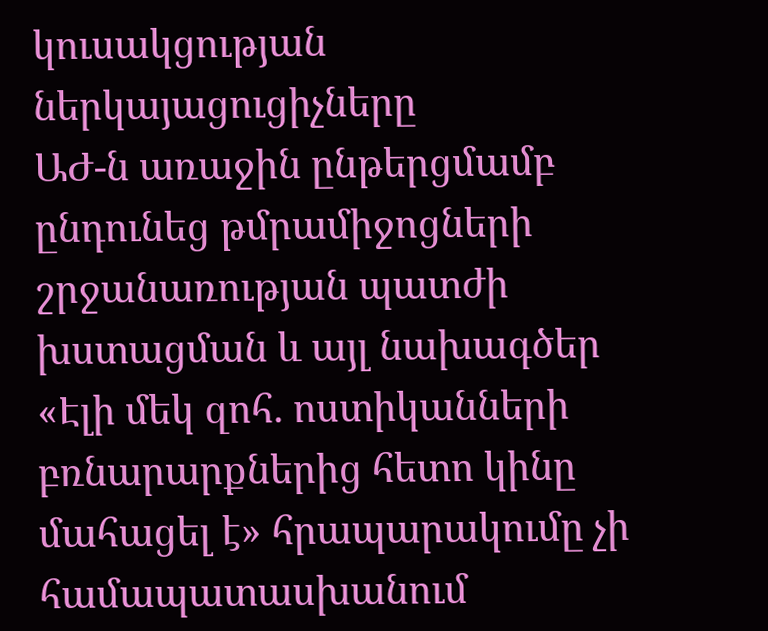կուսակցության ներկայացուցիչները
ԱԺ-ն առաջին ընթերցմամբ ընդունեց թմրամիջոցների շրջանառության պատժի խստացման և այլ նախագծեր
«Էլի մեկ զոհ. ոստիկանների բռնարարքներից հետո կինը մահացել է» հրապարակումը չի համապատասխանում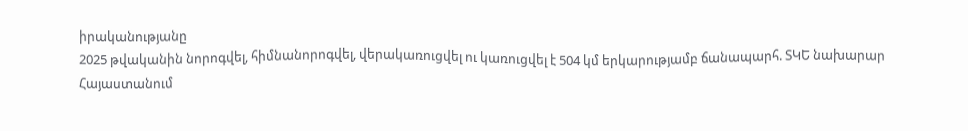իրականությանը
2025 թվականին նորոգվել, հիմնանորոգվել, վերակառուցվել ու կառուցվել է 504 կմ երկարությամբ ճանապարհ. ՏԿԵ նախարար
Հայաստանում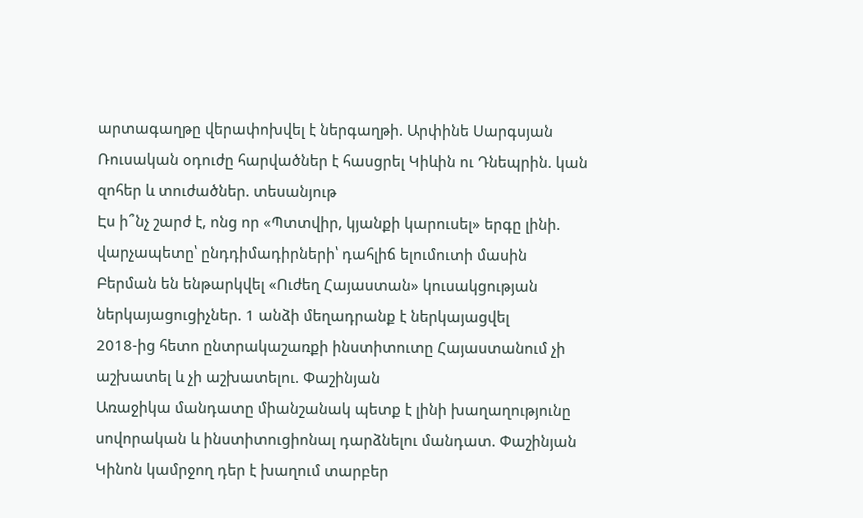արտագաղթը վերափոխվել է ներգաղթի. Արփինե Սարգսյան
Ռուսական օդուժը հարվածներ է հասցրել Կիևին ու Դնեպրին. կան զոհեր և տուժածներ. տեսանյութ
Էս ի՞նչ շարժ է, ոնց որ «Պտտվիր, կյանքի կարուսել» երգը լինի. վարչապետը՝ ընդդիմադիրների՝ դահլիճ ելումուտի մասին
Բերման են ենթարկվել «Ուժեղ Հայաստան» կուսակցության ներկայացուցիչներ. 1 անձի մեղադրանք է ներկայացվել
2018-ից հետո ընտրակաշառքի ինստիտուտը Հայաստանում չի աշխատել և չի աշխատելու. Փաշինյան
Առաջիկա մանդատը միանշանակ պետք է լինի խաղաղությունը սովորական և ինստիտուցիոնալ դարձնելու մանդատ. Փաշինյան
Կինոն կամրջող դեր է խաղում տարբեր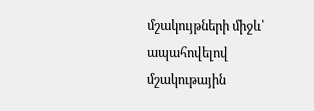մշակույթների միջև՝ ապահովելով մշակութային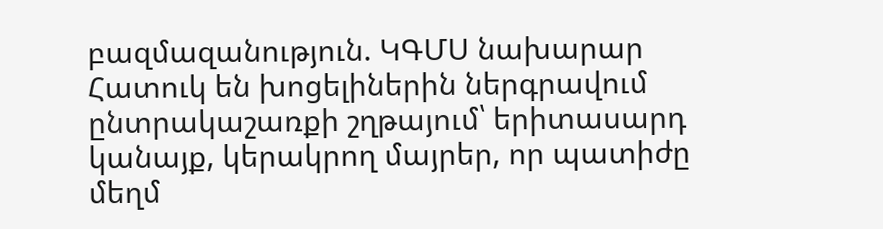բազմազանություն. ԿԳՄՍ նախարար
Հատուկ են խոցելիներին ներգրավում ընտրակաշառքի շղթայում՝ երիտասարդ կանայք, կերակրող մայրեր, որ պատիժը մեղմ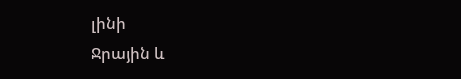լինի
Ջրային և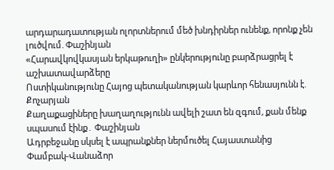արդարադատության ոլորտներում մեծ խնդիրներ ունենք, որոնք չեն լուծվում. Փաշինյան
«Հարավկովկասյան երկաթուղի» ընկերությունը բարձրացրել է աշխատավարձերը
Ոստիկանությունը Հայոց պետականության կարևոր հենասյունն է. Քոչարյան
Քաղաքացիները խաղաղությունն ավելի շատ են զգում, քան մենք սպասում էինք․ Փաշինյան
Ադրբեջանը սկսել է ապրանքներ ներմուծել Հայաստանից
Փամբակ-Վանաձոր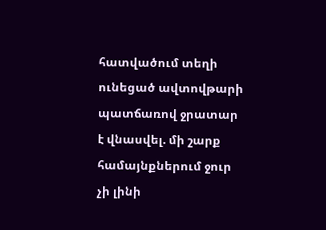հատվածում տեղի ունեցած ավտովթարի պատճառով ջրատար է վնասվել. մի շարք համայնքներում ջուր չի լինի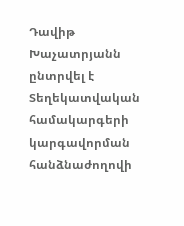Դավիթ Խաչատրյանն ընտրվել է Տեղեկատվական համակարգերի կարգավորման հանձնաժողովի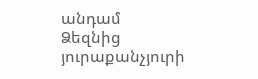անդամ
Ձեզնից յուրաքանչյուրի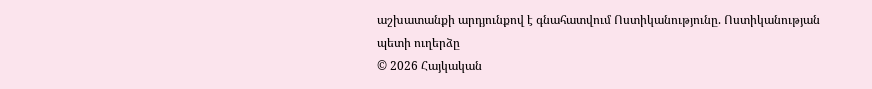աշխատանքի արդյունքով է գնահատվում Ոստիկանությունը. Ոստիկանության պետի ուղերձը
© 2026 Հայկական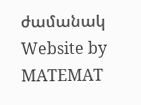ժամանակ
Website by MATEMAT